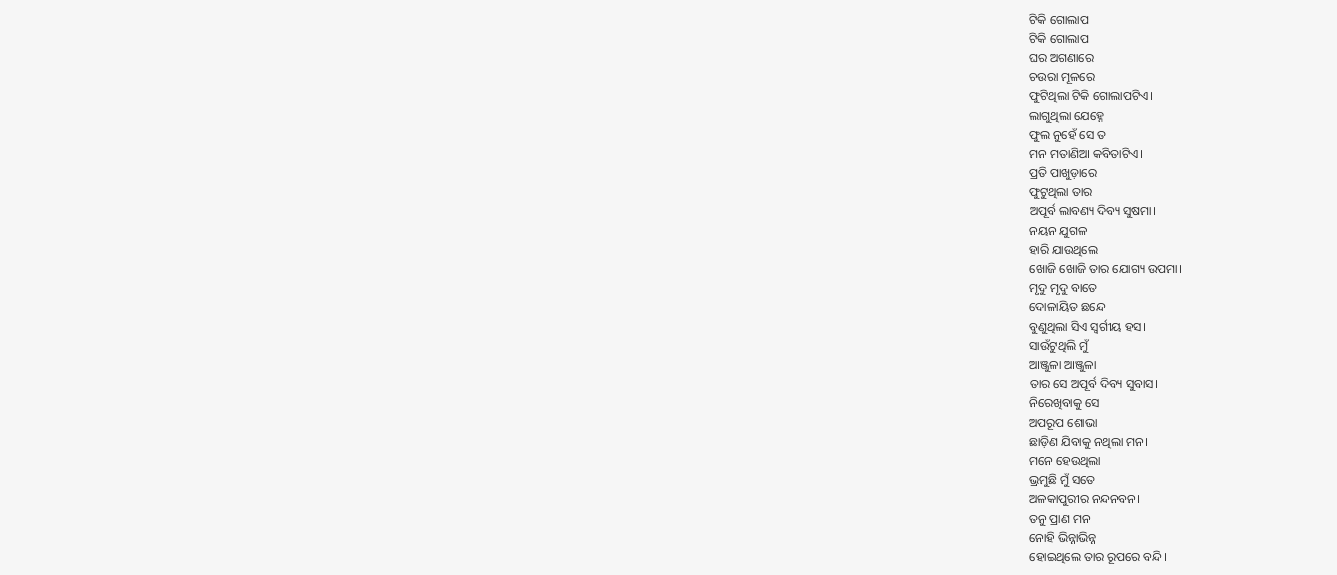ଟିକି ଗୋଲାପ
ଟିକି ଗୋଲାପ
ଘର ଅଗଣାରେ
ଚଉରା ମୂଳରେ
ଫୁଟିଥିଲା ଟିକି ଗୋଲାପଟିଏ।
ଲାଗୁଥିଲା ଯେହ୍ନେ
ଫୁଲ ନୁହେଁ ସେ ତ
ମନ ମତାଣିଆ କବିତାଟିଏ।
ପ୍ରତି ପାଖୁଡ଼ାରେ
ଫୁଟୁଥିଲା ତାର
ଅପୂର୍ବ ଲାବଣ୍ୟ ଦିବ୍ୟ ସୁଷମା।
ନୟନ ଯୁଗଳ
ହାରି ଯାଉଥିଲେ
ଖୋଜି ଖୋଜି ତାର ଯୋଗ୍ୟ ଉପମା।
ମୃଦୁ ମୃଦୁ ବାତେ
ଦୋଳାୟିତ ଛନ୍ଦେ
ବୁଣୁଥିଲା ସିଏ ସ୍ୱର୍ଗୀୟ ହସ।
ସାଉଁଟୁଥିଲି ମୁଁ
ଆଞ୍ଜୁଳା ଆଞ୍ଜୁଳା
ତାର ସେ ଅପୂର୍ବ ଦିବ୍ୟ ସୁବାସ।
ନିରେଖିବାକୁ ସେ
ଅପରୂପ ଶୋଭା
ଛାଡ଼ିଣ ଯିବାକୁ ନଥିଲା ମନ।
ମନେ ହେଉଥିଲା
ଭ୍ରମୁଛି ମୁଁ ସତେ
ଅଳକାପୁରୀର ନନ୍ଦନବନ।
ତନୁ ପ୍ରାଣ ମନ
ନୋହି ଭିନ୍ନାଭିନ୍ନ
ହୋଇଥିଲେ ତାର ରୂପରେ ବନ୍ଦି।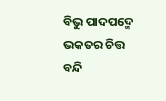ବିଭୁ ପାଦପଦ୍ମେ
ଭକତର ଚିତ୍ତ
ବନ୍ଦି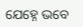ଯେହ୍ନେ ଭବେ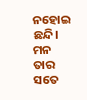ନହୋଇ ଛନ୍ଦି।
ମନ ତାର ସତେ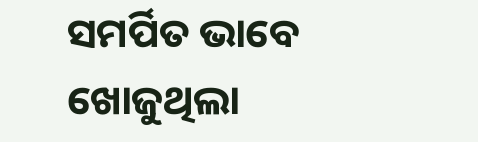ସମର୍ପିତ ଭାବେ
ଖୋଜୁଥିଲା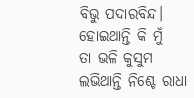ବିଭୁ ପଦାରବିନ୍ଦ।
ହୋଇଥାନ୍ତି କି ମୁଁ
ତା ଭଳି କୁସୁମ
ଲଭିଥାନ୍ତି ନିଶ୍ଚେ ରାଧା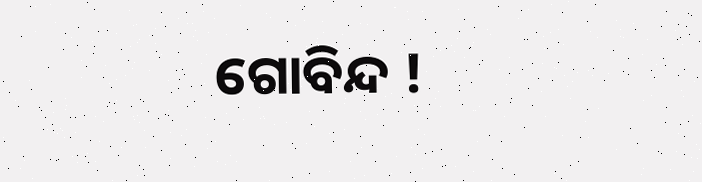ଗୋବିନ୍ଦ !